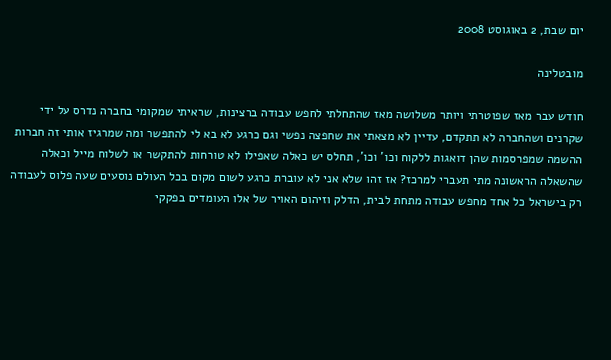יום שבת, 2 באוגוסט 2008

מובטלינה

חודש עבר מאז שפוטרתי ויותר משלושה מאז שהתחלתי לחפש עבודה ברצינות, שראיתי שמקומי בחברה נדרס על ידי שקרנים ושהחברה לא תתקדם, עדיין לא מצאתי את שחפצה נפשי וגם כרגע לא בא לי להתפשר ומה שמרגיז אותי זה חברות ההשמה שמפרסמות שהן דואגות ללקוח וכו' וכו', תחלס יש כאלה שאפילו לא טורחות להתקשר או לשלוח מייל וכאלה שהשאלה הראשונה מתי תעברי למרכז? אז זהו שלא אני לא עוברת כרגע לשום מקום בכל העולם נוסעים שעה פלוס לעבודה רק בישראל כל אחד מחפש עבודה מתחת לבית, הדלק וזיהום האויר של אלו העומדים בפקקי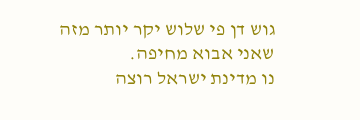גוש דן פי שלוש יקר יותר מזה שאני אבוא מחיפה.
נו מדינת ישראל רוצה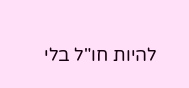להיות חו"ל בלי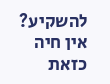להשקיע? אין חיה כזאת